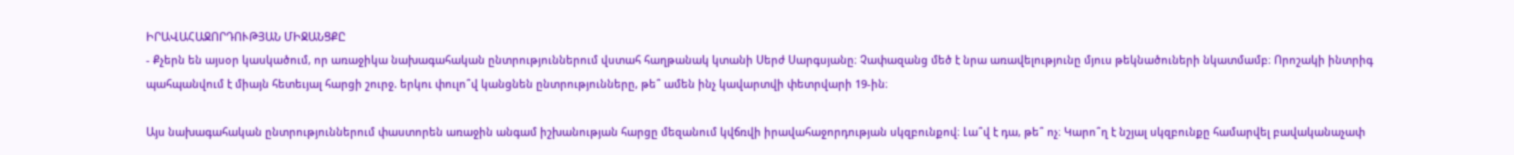ԻՐԱՎԱՀԱՋՈՐԴՈՒԹՅԱՆ ՄԻՋԱՆՑՔԸ
- Քչերն են այսօր կասկածում, որ առաջիկա նախագահական ընտրություններում վստահ հաղթանակ կտանի Սերժ Սարգսյանը։ Չափազանց մեծ է նրա առավելությունը մյուս թեկնածուների նկատմամբ։ Որոշակի ինտրիգ պահպանվում է միայն հետեւյալ հարցի շուրջ. երկու փուլո՞վ կանցնեն ընտրությունները, թե՞ ամեն ինչ կավարտվի փետրվարի 19-ին։

Այս նախագահական ընտրություններում փաստորեն առաջին անգամ իշխանության հարցը մեզանում կվճռվի իրավահաջորդության սկզբունքով։ Լա՞վ է դա, թե՞ ոչ։ Կարո՞ղ է նշյալ սկզբունքը համարվել բավականաչափ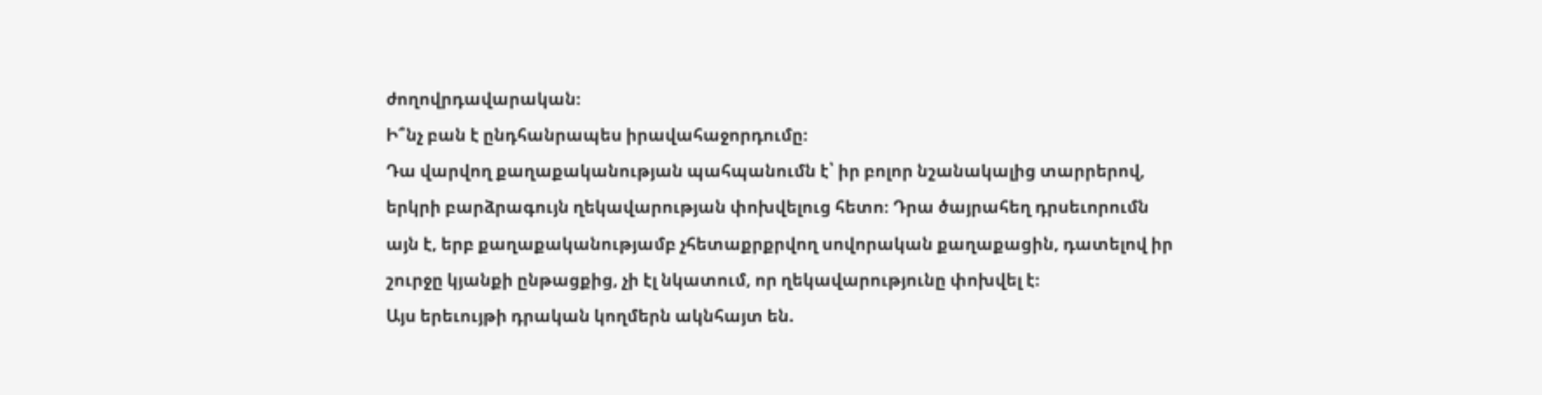ժողովրդավարական։
Ի՞նչ բան է ընդհանրապես իրավահաջորդումը։
Դա վարվող քաղաքականության պահպանումն է՝ իր բոլոր նշանակալից տարրերով, երկրի բարձրագույն ղեկավարության փոխվելուց հետո։ Դրա ծայրահեղ դրսեւորումն այն է, երբ քաղաքականությամբ չհետաքրքրվող սովորական քաղաքացին, դատելով իր շուրջը կյանքի ընթացքից, չի էլ նկատում, որ ղեկավարությունը փոխվել է։
Այս երեւույթի դրական կողմերն ակնհայտ են.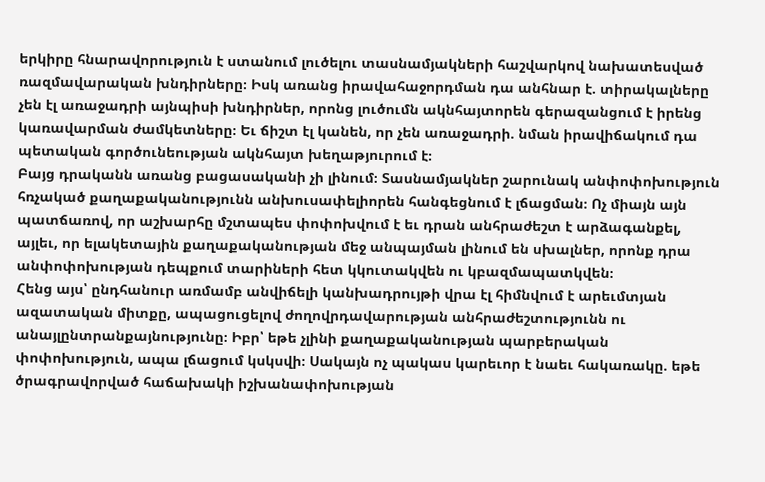երկիրը հնարավորություն է ստանում լուծելու տասնամյակների հաշվարկով նախատեսված ռազմավարական խնդիրները։ Իսկ առանց իրավահաջորդման դա անհնար է. տիրակալները չեն էլ առաջադրի այնպիսի խնդիրներ, որոնց լուծումն ակնհայտորեն գերազանցում է իրենց կառավարման ժամկետները։ Եւ ճիշտ էլ կանեն, որ չեն առաջադրի. նման իրավիճակում դա պետական գործունեության ակնհայտ խեղաթյուրում է։
Բայց դրականն առանց բացասականի չի լինում։ Տասնամյակներ շարունակ անփոփոխություն հռչակած քաղաքականությունն անխուսափելիորեն հանգեցնում է լճացման։ Ոչ միայն այն պատճառով, որ աշխարհը մշտապես փոփոխվում է եւ դրան անհրաժեշտ է արձագանքել, այլեւ, որ ելակետային քաղաքականության մեջ անպայման լինում են սխալներ, որոնք դրա անփոփոխության դեպքում տարիների հետ կկուտակվեն ու կբազմապատկվեն։
Հենց այս՝ ընդհանուր առմամբ անվիճելի կանխադրույթի վրա էլ հիմնվում է արեւմտյան ազատական միտքը, ապացուցելով ժողովրդավարության անհրաժեշտությունն ու անայլընտրանքայնությունը։ Իբր՝ եթե չլինի քաղաքականության պարբերական փոփոխություն, ապա լճացում կսկսվի։ Սակայն ոչ պակաս կարեւոր է նաեւ հակառակը. եթե ծրագրավորված հաճախակի իշխանափոխության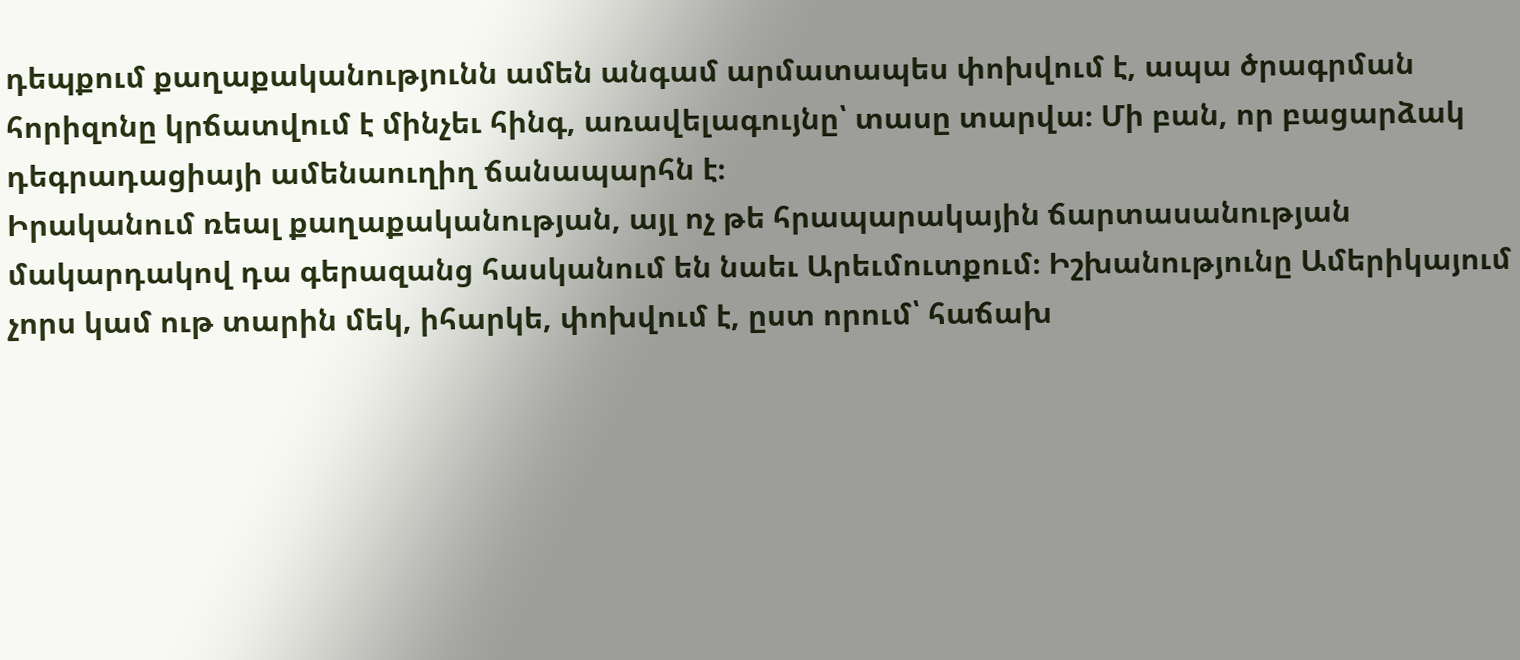դեպքում քաղաքականությունն ամեն անգամ արմատապես փոխվում է, ապա ծրագրման հորիզոնը կրճատվում է մինչեւ հինգ, առավելագույնը՝ տասը տարվա։ Մի բան, որ բացարձակ դեգրադացիայի ամենաուղիղ ճանապարհն է։
Իրականում ռեալ քաղաքականության, այլ ոչ թե հրապարակային ճարտասանության մակարդակով դա գերազանց հասկանում են նաեւ Արեւմուտքում։ Իշխանությունը Ամերիկայում չորս կամ ութ տարին մեկ, իհարկե, փոխվում է, ըստ որում՝ հաճախ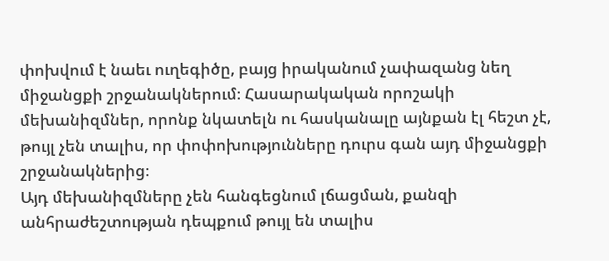փոխվում է նաեւ ուղեգիծը, բայց իրականում չափազանց նեղ միջանցքի շրջանակներում։ Հասարակական որոշակի մեխանիզմներ, որոնք նկատելն ու հասկանալը այնքան էլ հեշտ չէ, թույլ չեն տալիս, որ փոփոխությունները դուրս գան այդ միջանցքի շրջանակներից։
Այդ մեխանիզմները չեն հանգեցնում լճացման, քանզի անհրաժեշտության դեպքում թույլ են տալիս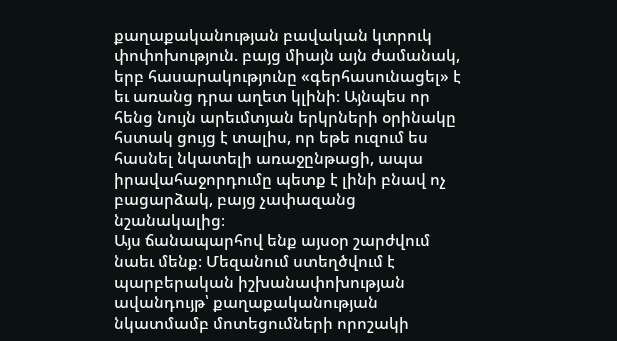քաղաքականության բավական կտրուկ փոփոխություն. բայց միայն այն ժամանակ, երբ հասարակությունը «գերհասունացել» է եւ առանց դրա աղետ կլինի։ Այնպես որ հենց նույն արեւմտյան երկրների օրինակը հստակ ցույց է տալիս, որ եթե ուզում ես հասնել նկատելի առաջընթացի, ապա իրավահաջորդումը պետք է լինի բնավ ոչ բացարձակ, բայց չափազանց նշանակալից։
Այս ճանապարհով ենք այսօր շարժվում նաեւ մենք։ Մեզանում ստեղծվում է պարբերական իշխանափոխության ավանդույթ՝ քաղաքականության նկատմամբ մոտեցումների որոշակի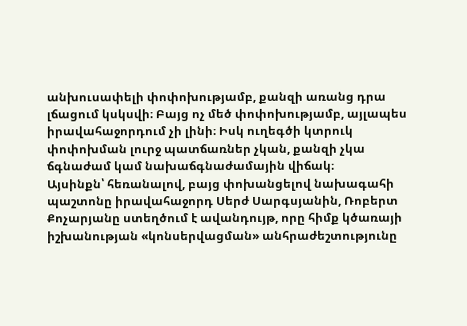անխուսափելի փոփոխությամբ, քանզի առանց դրա լճացում կսկսվի։ Բայց ոչ մեծ փոփոխությամբ, այլապես իրավահաջորդում չի լինի։ Իսկ ուղեգծի կտրուկ փոփոխման լուրջ պատճառներ չկան, քանզի չկա ճգնաժամ կամ նախաճգնաժամային վիճակ։
Այսինքն՝ հեռանալով, բայց փոխանցելով նախագահի պաշտոնը իրավահաջորդ Սերժ Սարգսյանին, Ռոբերտ Քոչարյանը ստեղծում է ավանդույթ, որը հիմք կծառայի իշխանության «կոնսերվացման» անհրաժեշտությունը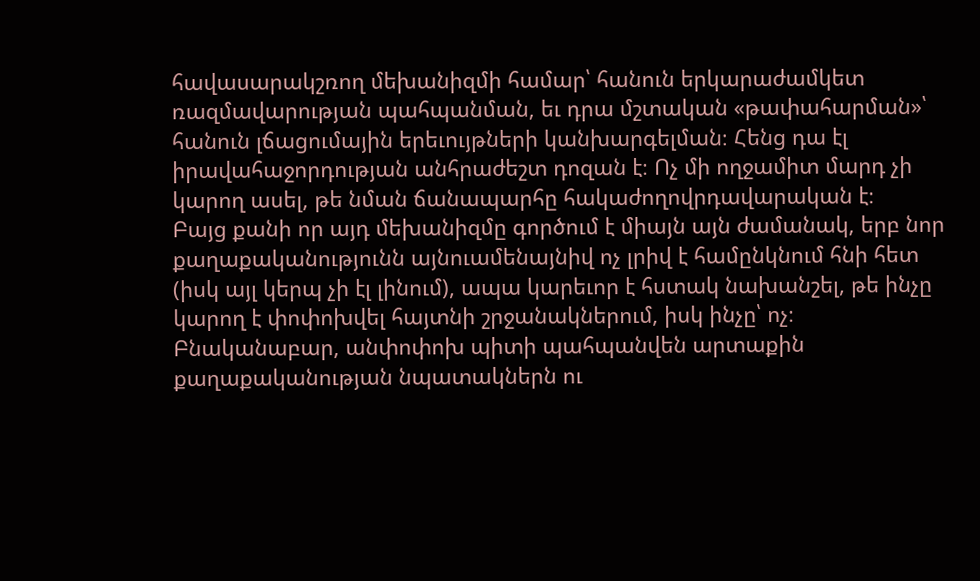հավասարակշռող մեխանիզմի համար՝ հանուն երկարաժամկետ ռազմավարության պահպանման, եւ դրա մշտական «թափահարման»՝ հանուն լճացումային երեւույթների կանխարգելման։ Հենց դա էլ իրավահաջորդության անհրաժեշտ դոզան է։ Ոչ մի ողջամիտ մարդ չի կարող ասել, թե նման ճանապարհը հակաժողովրդավարական է։
Բայց քանի որ այդ մեխանիզմը գործում է միայն այն ժամանակ, երբ նոր քաղաքականությունն այնուամենայնիվ ոչ լրիվ է համընկնում հնի հետ (իսկ այլ կերպ չի էլ լինում), ապա կարեւոր է հստակ նախանշել, թե ինչը կարող է փոփոխվել հայտնի շրջանակներում, իսկ ինչը՝ ոչ։
Բնականաբար, անփոփոխ պիտի պահպանվեն արտաքին քաղաքականության նպատակներն ու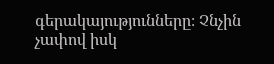գերակայությունները։ Չնչին չափով իսկ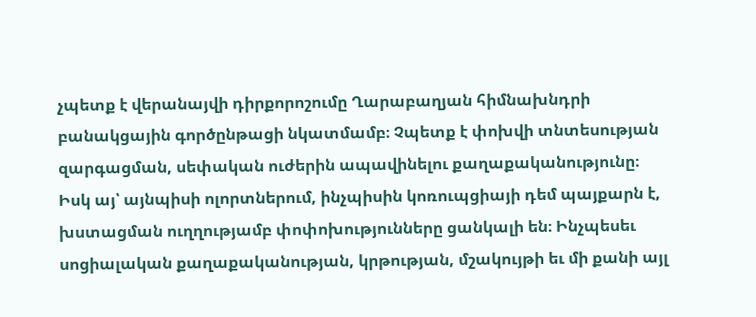չպետք է վերանայվի դիրքորոշումը Ղարաբաղյան հիմնախնդրի բանակցային գործընթացի նկատմամբ։ Չպետք է փոխվի տնտեսության զարգացման, սեփական ուժերին ապավինելու քաղաքականությունը։
Իսկ այ՝ այնպիսի ոլորտներում, ինչպիսին կոռուպցիայի դեմ պայքարն է, խստացման ուղղությամբ փոփոխությունները ցանկալի են։ Ինչպեսեւ սոցիալական քաղաքականության, կրթության, մշակույթի եւ մի քանի այլ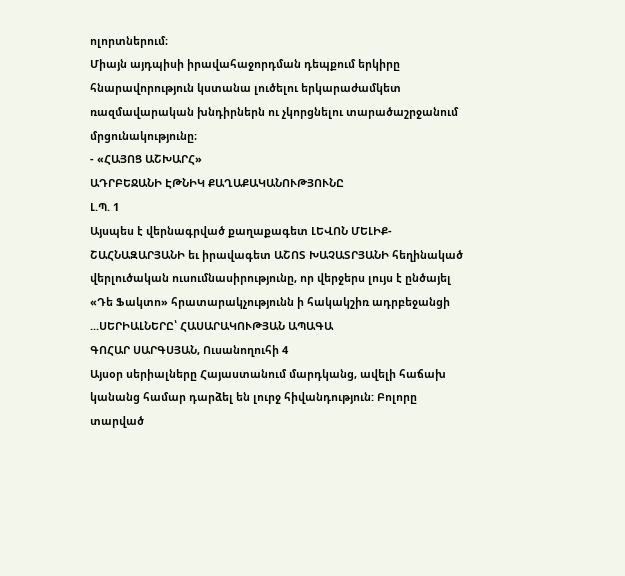ոլորտներում։
Միայն այդպիսի իրավահաջորդման դեպքում երկիրը հնարավորություն կստանա լուծելու երկարաժամկետ ռազմավարական խնդիրներն ու չկորցնելու տարածաշրջանում մրցունակությունը։
- «ՀԱՅՈՑ ԱՇԽԱՐՀ»
ԱԴՐԲԵՋԱՆԻ ԷԹՆԻԿ ՔԱՂԱՔԱԿԱՆՈՒԹՅՈՒՆԸ
Լ.Պ. 1
Այսպես է վերնագրված քաղաքագետ ԼԵՎՈՆ ՄԵԼԻՔ-ՇԱՀՆԱԶԱՐՅԱՆԻ եւ իրավագետ ԱՇՈՏ ԽԱՉԱՏՐՅԱՆԻ հեղինակած վերլուծական ուսումնասիրությունը, որ վերջերս լույս է ընծայել «Դե Ֆակտո» հրատարակչությունն ի հակակշիռ ադրբեջանցի ...ՍԵՐԻԱԼՆԵՐԸ՝ ՀԱՍԱՐԱԿՈՒԹՅԱՆ ԱՊԱԳԱ
ԳՈՀԱՐ ՍԱՐԳՍՅԱՆ, Ուսանողուհի 4
Այսօր սերիալները Հայաստանում մարդկանց, ավելի հաճախ կանանց համար դարձել են լուրջ հիվանդություն: Բոլորը տարված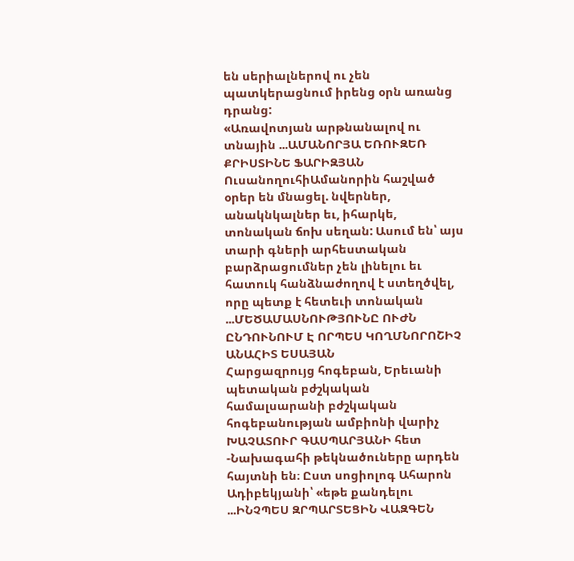են սերիալներով ու չեն պատկերացնում իրենց օրն առանց դրանց:
«Առավոտյան արթնանալով ու տնային ...ԱՄԱՆՈՐՅԱ ԵՌՈՒԶԵՌ
ՔՐԻՍՏԻՆԵ ՖԱՐԻԶՅԱՆ ՈւսանողուհիԱմանորին հաշված օրեր են մնացել. նվերներ, անակնկալներ եւ, իհարկե, տոնական ճոխ սեղան: Ասում են՝ այս տարի գների արհեստական բարձրացումներ չեն լինելու եւ հատուկ հանձնաժողով է ստեղծվել, որը պետք է հետեւի տոնական ...ՄԵԾԱՄԱՍՆՈՒԹՅՈՒՆԸ ՈՒԺՆ ԸՆԴՈՒՆՈՒՄ Է ՈՐՊԵՍ ԿՈՂՄՆՈՐՈՇԻՉ
ԱՆԱՀԻՏ ԵՍԱՅԱՆ
Հարցազրույց հոգեբան, Երեւանի պետական բժշկական համալսարանի բժշկական հոգեբանության ամբիոնի վարիչ ԽԱՉԱՏՈՒՐ ԳԱՍՊԱՐՅԱՆԻ հետ
-Նախագահի թեկնածուները արդեն հայտնի են։ Ըստ սոցիոլոգ Ահարոն Ադիբեկյանի՝ «եթե քանդելու ...ԻՆՉՊԵՍ ԶՐՊԱՐՏԵՑԻՆ ՎԱԶԳԵՆ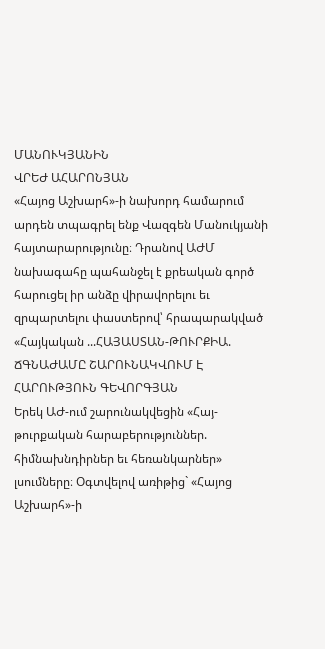ՄԱՆՈՒԿՅԱՆԻՆ
ՎՐԵԺ ԱՀԱՐՈՆՅԱՆ
«Հայոց Աշխարհ»-ի նախորդ համարում արդեն տպագրել ենք Վազգեն Մանուկյանի հայտարարությունը։ Դրանով ԱԺՄ նախագահը պահանջել է քրեական գործ հարուցել իր անձը վիրավորելու եւ զրպարտելու փաստերով՝ հրապարակված «Հայկական ...ՀԱՅԱՍՏԱՆ-ԹՈՒՐՔԻԱ. ՃԳՆԱԺԱՄԸ ՇԱՐՈՒՆԱԿՎՈՒՄ Է
ՀԱՐՈՒԹՅՈՒՆ ԳԵՎՈՐԳՅԱՆ
Երեկ ԱԺ-ում շարունակվեցին «Հայ-թուրքական հարաբերություններ. հիմնախնդիրներ եւ հեռանկարներ» լսումները։ Օգտվելով առիթից` «Հայոց Աշխարհ»-ի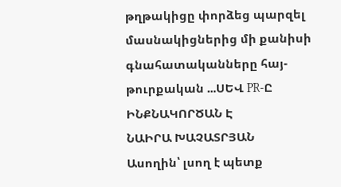թղթակիցը փորձեց պարզել մասնակիցներից մի քանիսի գնահատականները հայ-թուրքական ...ՍԵՎ PR-Ը ԻՆՔՆԱԿՈՐԾԱՆ Է
ՆԱԻՐԱ ԽԱՉԱՏՐՅԱՆ
Ասողին՝ լսող է պետք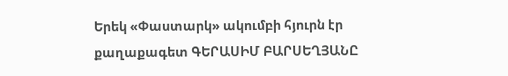Երեկ «Փաստարկ» ակումբի հյուրն էր քաղաքագետ ԳԵՐԱՍԻՄ ԲԱՐՍԵՂՅԱՆԸ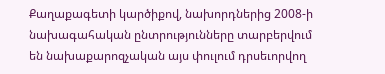Քաղաքագետի կարծիքով, նախորդներից 2008-ի նախագահական ընտրությունները տարբերվում են նախաքարոզչական այս փուլում դրսեւորվող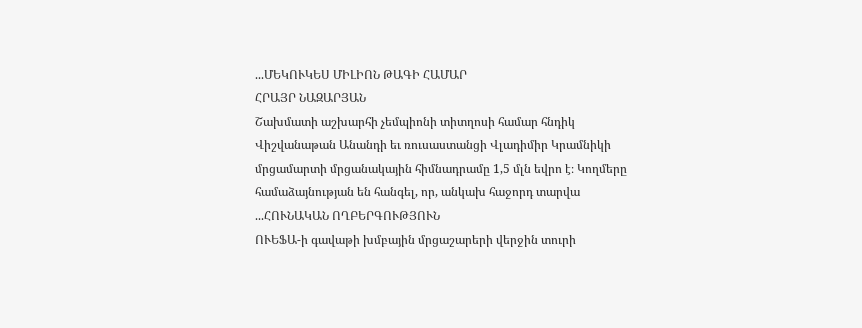...ՄԵԿՈՒԿԵՍ ՄԻԼԻՈՆ ԹԱԳԻ ՀԱՄԱՐ
ՀՐԱՅՐ ՆԱԶԱՐՅԱՆ
Շախմատի աշխարհի չեմպիոնի տիտղոսի համար հնդիկ Վիշվանաթան Անանդի եւ ռուսաստանցի Վլադիմիր Կրամնիկի մրցամարտի մրցանակային հիմնադրամը 1,5 մլն եվրո է։ Կողմերը համաձայնության են հանգել, որ, անկախ հաջորդ տարվա ...ՀՈՒՆԱԿԱՆ ՈՂԲԵՐԳՈՒԹՅՈՒՆ
ՈՒԵՖԱ-ի գավաթի խմբային մրցաշարերի վերջին տուրի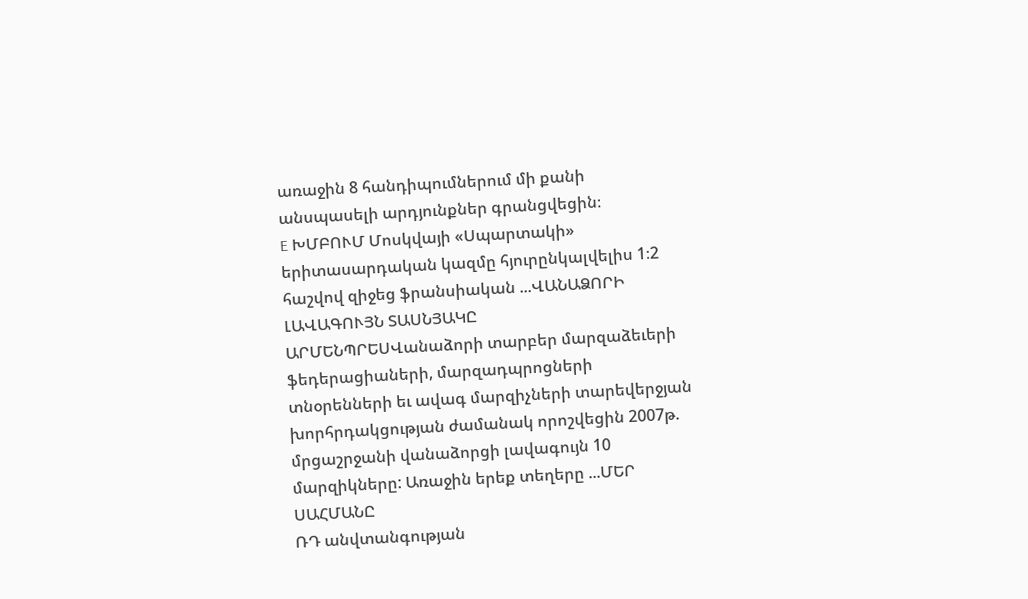առաջին 8 հանդիպումներում մի քանի անսպասելի արդյունքներ գրանցվեցին։
E ԽՄԲՈՒՄ Մոսկվայի «Սպարտակի» երիտասարդական կազմը հյուրընկալվելիս 1։2 հաշվով զիջեց ֆրանսիական ...ՎԱՆԱՁՈՐԻ ԼԱՎԱԳՈՒՅՆ ՏԱՍՆՅԱԿԸ
ԱՐՄԵՆՊՐԵՍՎանաձորի տարբեր մարզաձեւերի ֆեդերացիաների, մարզադպրոցների տնօրենների եւ ավագ մարզիչների տարեվերջյան խորհրդակցության ժամանակ որոշվեցին 2007թ. մրցաշրջանի վանաձորցի լավագույն 10 մարզիկները: Առաջին երեք տեղերը ...ՄԵՐ ՍԱՀՄԱՆԸ
ՌԴ անվտանգության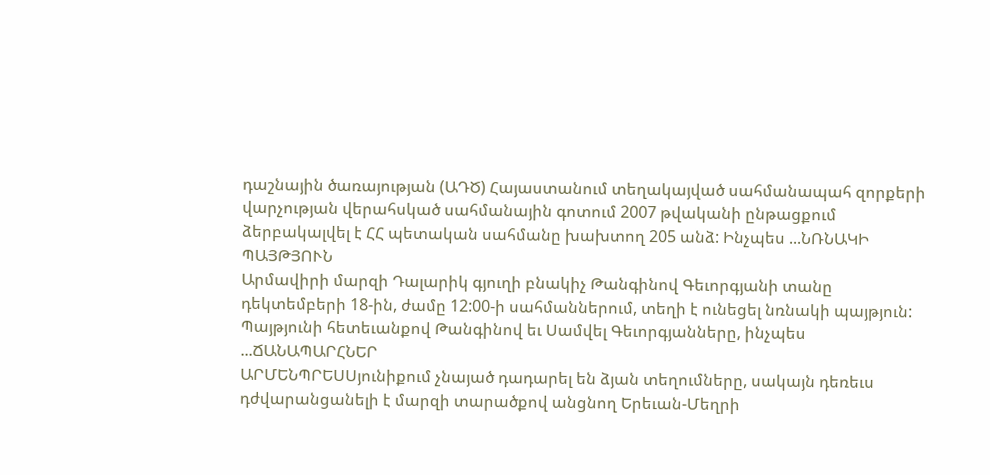դաշնային ծառայության (ԱԴԾ) Հայաստանում տեղակայված սահմանապահ զորքերի վարչության վերահսկած սահմանային գոտում 2007 թվականի ընթացքում ձերբակալվել է ՀՀ պետական սահմանը խախտող 205 անձ: Ինչպես ...ՆՌՆԱԿԻ ՊԱՅԹՅՈՒՆ
Արմավիրի մարզի Դալարիկ գյուղի բնակիչ Թանգինով Գեւորգյանի տանը դեկտեմբերի 18-ին, ժամը 12:00-ի սահմաններում, տեղի է ունեցել նռնակի պայթյուն: Պայթյունի հետեւանքով Թանգինով եւ Սամվել Գեւորգյանները, ինչպես ...ՃԱՆԱՊԱՐՀՆԵՐ
ԱՐՄԵՆՊՐԵՍՍյունիքում չնայած դադարել են ձյան տեղումները, սակայն դեռեւս դժվարանցանելի է մարզի տարածքով անցնող Երեւան-Մեղրի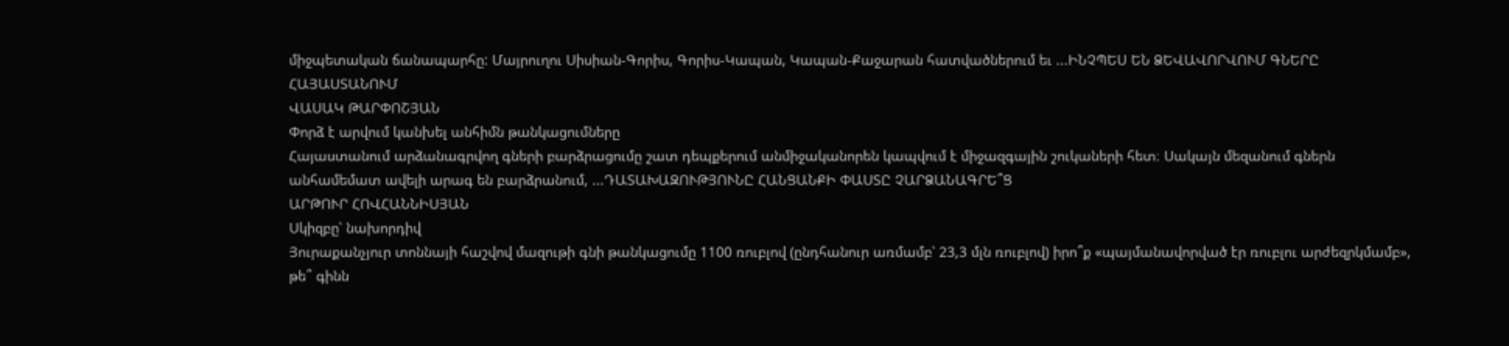միջպետական ճանապարհը: Մայրուղու Սիսիան-Գորիս, Գորիս-Կապան, Կապան-Քաջարան հատվածներում եւ ...ԻՆՉՊԵՍ ԵՆ ՁԵՎԱՎՈՐՎՈՒՄ ԳՆԵՐԸ ՀԱՅԱՍՏԱՆՈՒՄ
ՎԱՍԱԿ ԹԱՐՓՈՇՅԱՆ
Փորձ է արվում կանխել անհիմն թանկացումները
Հայաստանում արձանագրվող գների բարձրացումը շատ դեպքերում անմիջականորեն կապվում է միջազգային շուկաների հետ։ Սակայն մեզանում գներն անհամեմատ ավելի արագ են բարձրանում, ...ԴԱՏԱԽԱԶՈՒԹՅՈՒՆԸ ՀԱՆՑԱՆՔԻ ՓԱՍՏԸ ՉԱՐՁԱՆԱԳՐԵ՞Ց
ԱՐԹՈՒՐ ՀՈՎՀԱՆՆԻՍՅԱՆ
Սկիզբը՝ նախորդիվ
Յուրաքանչյուր տոննայի հաշվով մազութի գնի թանկացումը 1100 ռուբլով (ընդհանուր առմամբ՝ 23,3 մլն ռուբլով) իրո՞ք «պայմանավորված էր ռուբլու արժեզրկմամբ», թե՞ գինն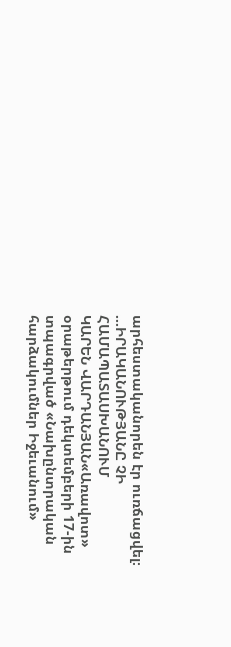արհեստականորեն էր ուռճացվել։ ...ԻՐԱԿԱՆՈՒԹՅԱՆԸ ՉԻ ՀԱՄԱՊԱՏԱՍԽԱՆՈՒՄ
ԿԱՐԵՆ ՎԱՐԴԱՆՅԱՆ«Առավոտ» օրաթերթում դեկտեմբերի 17-ին տպագրված «Նախընտրական հարձակումներ Իջեւանում»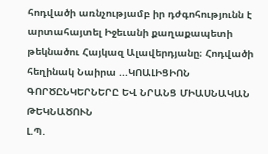հոդվածի առնչությամբ իր դժգոհությունն է արտահայտել Իջեւանի քաղաքապետի թեկնածու Հայկազ Ալավերդյանը։ Հոդվածի հեղինակ Նաիրա ...ԿՈԱԼԻՑԻՈՆ ԳՈՐԾԸՆԿԵՐՆԵՐԸ ԵՎ ՆՐԱՆՑ ՄԻԱՍՆԱԿԱՆ ԹԵԿՆԱԾՈՒՆ
Լ.Պ.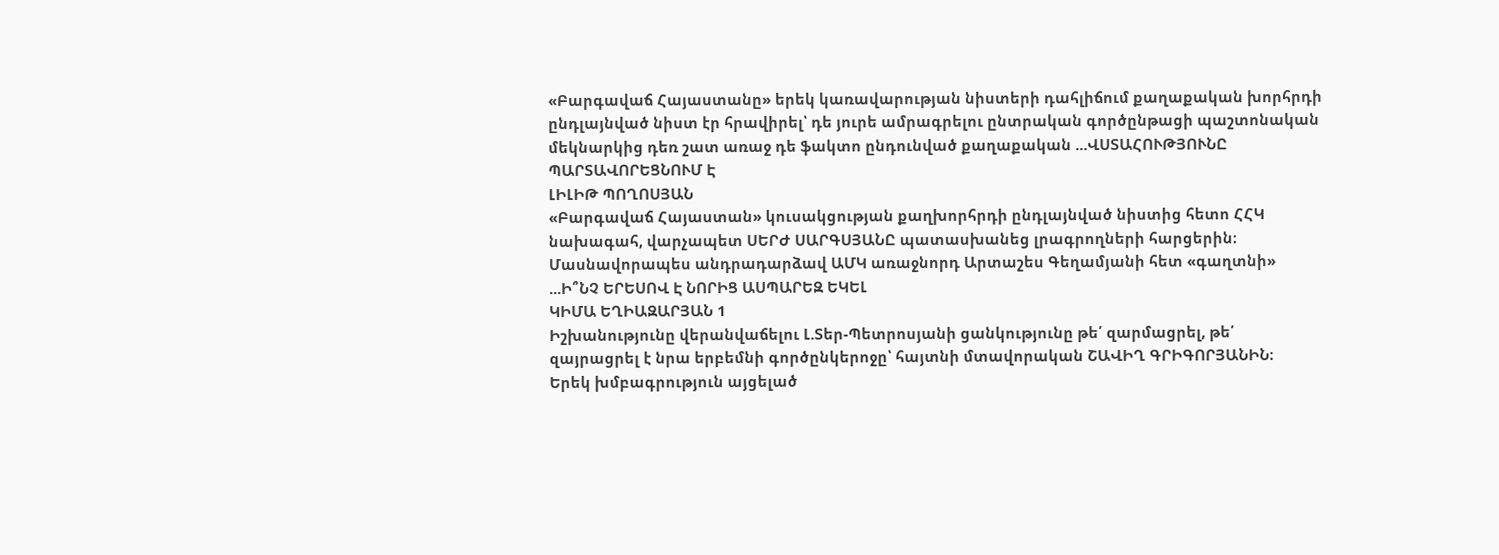«Բարգավաճ Հայաստանը» երեկ կառավարության նիստերի դահլիճում քաղաքական խորհրդի ընդլայնված նիստ էր հրավիրել՝ դե յուրե ամրագրելու ընտրական գործընթացի պաշտոնական մեկնարկից դեռ շատ առաջ դե ֆակտո ընդունված քաղաքական ...ՎՍՏԱՀՈՒԹՅՈՒՆԸ ՊԱՐՏԱՎՈՐԵՑՆՈՒՄ Է
ԼԻԼԻԹ ՊՈՂՈՍՅԱՆ
«Բարգավաճ Հայաստան» կուսակցության քաղխորհրդի ընդլայնված նիստից հետո ՀՀԿ նախագահ, վարչապետ ՍԵՐԺ ՍԱՐԳՍՅԱՆԸ պատասխանեց լրագրողների հարցերին։ Մասնավորապես անդրադարձավ ԱՄԿ առաջնորդ Արտաշես Գեղամյանի հետ «գաղտնի» ...Ի՞ՆՉ ԵՐԵՍՈՎ Է ՆՈՐԻՑ ԱՍՊԱՐԵԶ ԵԿԵԼ
ԿԻՄԱ ԵՂԻԱԶԱՐՅԱՆ 1
Իշխանությունը վերանվաճելու Լ.Տեր-Պետրոսյանի ցանկությունը թե՛ զարմացրել, թե՛ զայրացրել է նրա երբեմնի գործընկերոջը՝ հայտնի մտավորական ՇԱՎԻՂ ԳՐԻԳՈՐՅԱՆԻՆ։
Երեկ խմբագրություն այցելած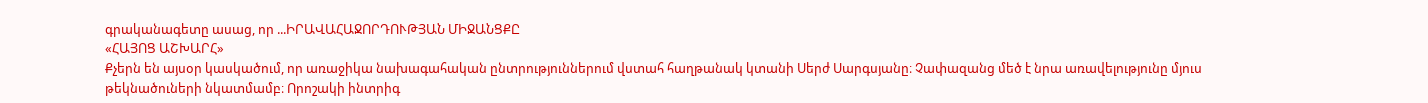գրականագետը ասաց, որ ...ԻՐԱՎԱՀԱՋՈՐԴՈՒԹՅԱՆ ՄԻՋԱՆՑՔԸ
«ՀԱՅՈՑ ԱՇԽԱՐՀ»
Քչերն են այսօր կասկածում, որ առաջիկա նախագահական ընտրություններում վստահ հաղթանակ կտանի Սերժ Սարգսյանը։ Չափազանց մեծ է նրա առավելությունը մյուս թեկնածուների նկատմամբ։ Որոշակի ինտրիգ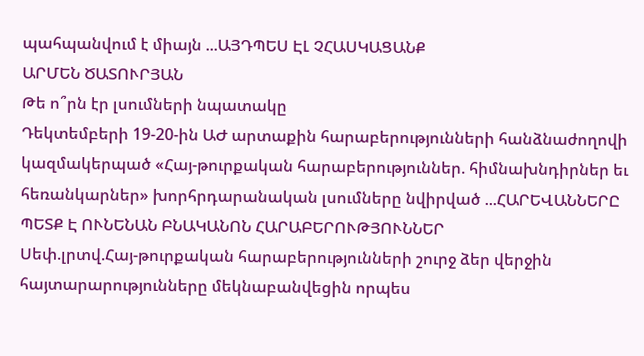պահպանվում է միայն ...ԱՅԴՊԵՍ ԷԼ ՉՀԱՍԿԱՑԱՆՔ
ԱՐՄԵՆ ԾԱՏՈՒՐՅԱՆ
Թե ո՞րն էր լսումների նպատակը
Դեկտեմբերի 19-20-ին ԱԺ արտաքին հարաբերությունների հանձնաժողովի կազմակերպած «Հայ-թուրքական հարաբերություններ. հիմնախնդիրներ եւ հեռանկարներ» խորհրդարանական լսումները նվիրված ...ՀԱՐԵՎԱՆՆԵՐԸ ՊԵՏՔ Է ՈՒՆԵՆԱՆ ԲՆԱԿԱՆՈՆ ՀԱՐԱԲԵՐՈՒԹՅՈՒՆՆԵՐ
Սեփ.լրտվ.Հայ-թուրքական հարաբերությունների շուրջ ձեր վերջին հայտարարությունները մեկնաբանվեցին որպես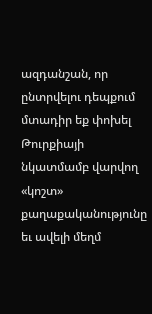ազդանշան, որ ընտրվելու դեպքում մտադիր եք փոխել Թուրքիայի նկատմամբ վարվող «կոշտ» քաղաքականությունը եւ ավելի մեղմ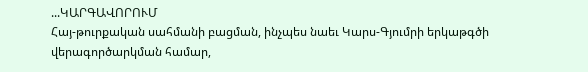...ԿԱՐԳԱՎՈՐՈՒՄ
Հայ-թուրքական սահմանի բացման, ինչպես նաեւ Կարս-Գյումրի երկաթգծի վերագործարկման համար,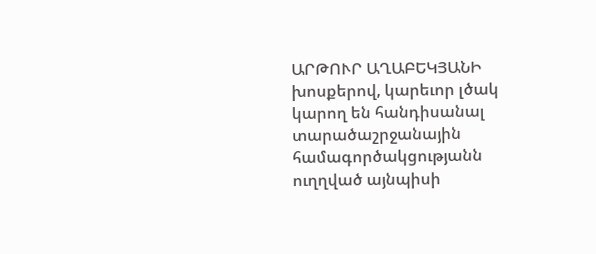ԱՐԹՈՒՐ ԱՂԱԲԵԿՅԱՆԻ խոսքերով, կարեւոր լծակ կարող են հանդիսանալ տարածաշրջանային համագործակցությանն ուղղված այնպիսի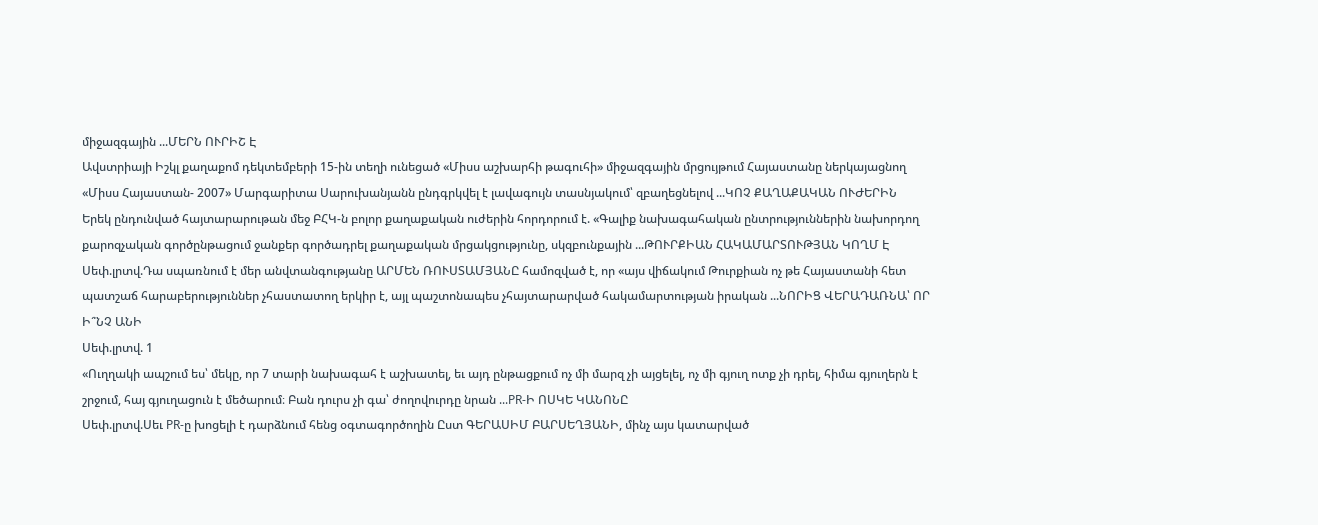միջազգային ...ՄԵՐՆ ՈՒՐԻՇ Է
Ավստրիայի Իշկլ քաղաքոմ դեկտեմբերի 15-ին տեղի ունեցած «Միսս աշխարհի թագուհի» միջազգային մրցույթում Հայաստանը ներկայացնող «Միսս Հայաստան- 2007» Մարգարիտա Սարուխանյանն ընդգրկվել է լավագույն տասնյակում՝ զբաղեցնելով ...ԿՈՉ ՔԱՂԱՔԱԿԱՆ ՈՒԺԵՐԻՆ
Երեկ ընդունված հայտարարութան մեջ ԲՀԿ-ն բոլոր քաղաքական ուժերին հորդորում է. «Գալիք նախագահական ընտրություններին նախորդող քարոզչական գործընթացում ջանքեր գործադրել քաղաքական մրցակցությունը, սկզբունքային ...ԹՈՒՐՔԻԱՆ ՀԱԿԱՄԱՐՏՈՒԹՅԱՆ ԿՈՂՄ Է
Սեփ.լրտվ.Դա սպառնում է մեր անվտանգությանը ԱՐՄԵՆ ՌՈՒՍՏԱՄՅԱՆԸ համոզված է, որ «այս վիճակում Թուրքիան ոչ թե Հայաստանի հետ պատշաճ հարաբերություններ չհաստատող երկիր է, այլ պաշտոնապես չհայտարարված հակամարտության իրական ...ՆՈՐԻՑ ՎԵՐԱԴԱՌՆԱ՝ ՈՐ Ի՞ՆՉ ԱՆԻ
Սեփ.լրտվ. 1
«Ուղղակի ապշում ես՝ մեկը, որ 7 տարի նախագահ է աշխատել, եւ այդ ընթացքում ոչ մի մարզ չի այցելել, ոչ մի գյուղ ոտք չի դրել, հիմա գյուղերն է շրջում, հայ գյուղացուն է մեծարում։ Բան դուրս չի գա՝ ժողովուրդը նրան ...PR-Ի ՈՍԿԵ ԿԱՆՈՆԸ
Սեփ.լրտվ.Սեւ PR-ը խոցելի է դարձնում հենց օգտագործողին Ըստ ԳԵՐԱՍԻՄ ԲԱՐՍԵՂՅԱՆԻ, մինչ այս կատարված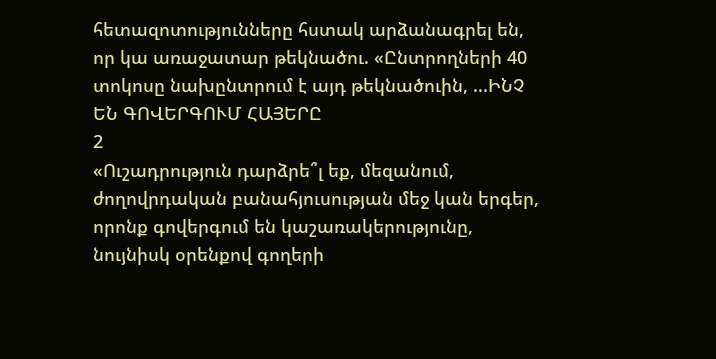հետազոտությունները հստակ արձանագրել են, որ կա առաջատար թեկնածու. «Ընտրողների 40 տոկոսը նախընտրում է այդ թեկնածուին, ...ԻՆՉ ԵՆ ԳՈՎԵՐԳՈՒՄ ՀԱՅԵՐԸ
2
«Ուշադրություն դարձրե՞լ եք, մեզանում, ժողովրդական բանահյուսության մեջ կան երգեր, որոնք գովերգում են կաշառակերությունը, նույնիսկ օրենքով գողերի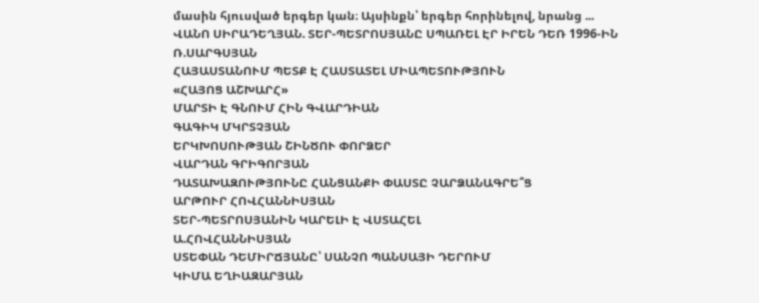մասին հյուսված երգեր կան։ Այսինքն՝ երգեր հորինելով, նրանց ...
ՎԱՆՈ ՍԻՐԱԴԵՂՅԱՆ. ՏԵՐ-ՊԵՏՐՈՍՅԱՆԸ ՍՊԱՌԵԼ ԷՐ ԻՐԵՆ ԴԵՌ 1996-ԻՆ
Ռ.ՍԱՐԳՍՅԱՆ
ՀԱՅԱՍՏԱՆՈՒՄ ՊԵՏՔ Է ՀԱՍՏԱՏԵԼ ՄԻԱՊԵՏՈՒԹՅՈՒՆ
«ՀԱՅՈՑ ԱՇԽԱՐՀ»
ՄԱՐՏԻ Է ԳՆՈՒՄ ՀԻՆ ԳՎԱՐԴԻԱՆ
ԳԱԳԻԿ ՄԿՐՏՉՅԱՆ
ԵՐԿԽՈՍՈՒԹՅԱՆ ՇԻՆԾՈՒ ՓՈՐՁԵՐ
ՎԱՐԴԱՆ ԳՐԻԳՈՐՅԱՆ
ԴԱՏԱԽԱԶՈՒԹՅՈՒՆԸ ՀԱՆՑԱՆՔԻ ՓԱՍՏԸ ՉԱՐՁԱՆԱԳՐԵ՞Ց
ԱՐԹՈՒՐ ՀՈՎՀԱՆՆԻՍՅԱՆ
ՏԵՐ-ՊԵՏՐՈՍՅԱՆԻՆ ԿԱՐԵԼԻ Է ՎՍՏԱՀԵԼ
Ա.ՀՈՎՀԱՆՆԻՍՅԱՆ
ՍՏԵՓԱՆ ԴԵՄԻՐՃՅԱՆԸ՝ ՍԱՆՉՈ ՊԱՆՍԱՅԻ ԴԵՐՈՒՄ
ԿԻՄԱ ԵՂԻԱԶԱՐՅԱՆ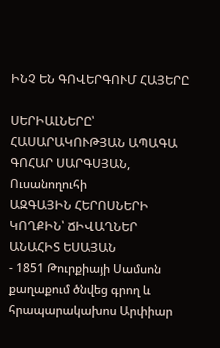ԻՆՉ ԵՆ ԳՈՎԵՐԳՈՒՄ ՀԱՅԵՐԸ

ՍԵՐԻԱԼՆԵՐԸ՝ ՀԱՍԱՐԱԿՈՒԹՅԱՆ ԱՊԱԳԱ
ԳՈՀԱՐ ՍԱՐԳՍՅԱՆ, Ուսանողուհի
ԱԶԳԱՅԻՆ ՀԵՐՈՍՆԵՐԻ ԿՈՂՔԻՆ՝ ՃԻՎԱՂՆԵՐ
ԱՆԱՀԻՏ ԵՍԱՅԱՆ
- 1851 Թուրքիայի Սամսոն քաղաքում ծնվեց գրող և հրապարակախոս Արփիար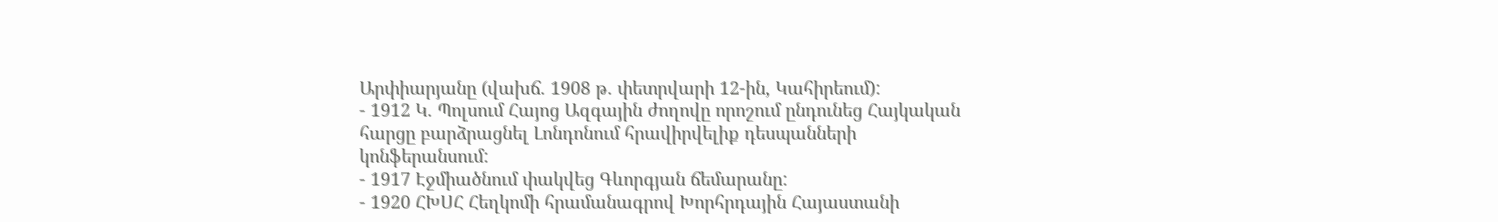Արփիարյանը (վախճ. 1908 թ. փետրվարի 12-ին, Կահիրեում):
- 1912 Կ. Պոլսում Հայոց Ազգային ժողովը որոշում ընդունեց Հայկական հարցը բարձրացնել Լոնդոնում հրավիրվելիք դեսպանների կոնֆերանսում:
- 1917 Էջմիածնում փակվեց Գևորգյան ճեմարանը:
- 1920 ՀԽՍՀ Հեղկոմի հրամանագրով Խորհրդային Հայաստանի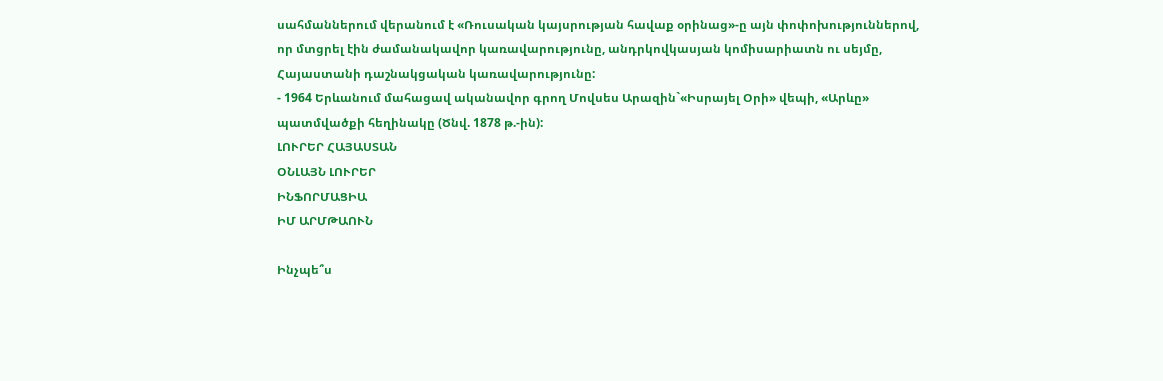սահմաններում վերանում է «Ռուսական կայսրության հավաք օրինաց»-ը այն փոփոխություններով, որ մտցրել էին ժամանակավոր կառավարությունը, անդրկովկասյան կոմիսարիատն ու սեյմը, Հայաստանի դաշնակցական կառավարությունը:
- 1964 Երևանում մահացավ ականավոր գրող Մովսես Արազին`«Իսրայել Օրի» վեպի, «Արևը» պատմվածքի հեղինակը (Ծնվ. 1878 թ.-ին):
ԼՈՒՐԵՐ ՀԱՅԱՍՏԱՆ
ՕՆԼԱՅՆ ԼՈՒՐԵՐ
ԻՆՖՈՐՄԱՑԻԱ
ԻՄ ԱՐՄԹԱՈՒՆ

Ինչպե՞ս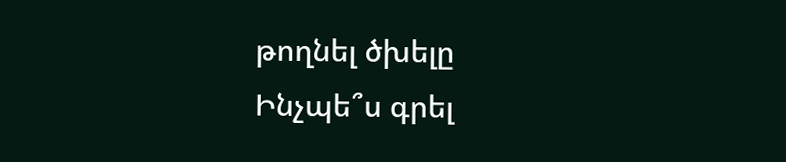թողնել ծխելը
Ինչպե՞ս գրել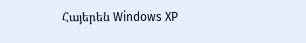Հայերեն Windows XP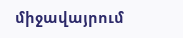միջավայրում